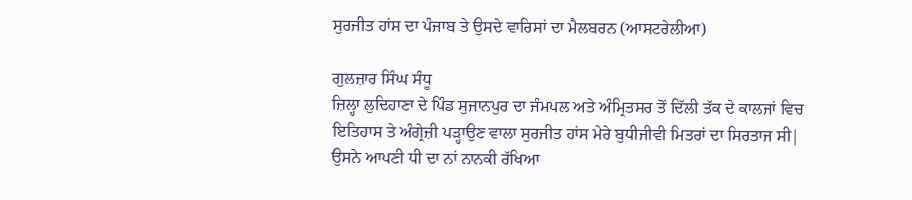ਸੁਰਜੀਤ ਹਾਂਸ ਦਾ ਪੰਜਾਬ ਤੇ ਉਸਦੇ ਵਾਰਿਸਾਂ ਦਾ ਮੈਲਬਰਨ (ਆਸਟਰੇਲੀਆ)

ਗੁਲਜ਼ਾਰ ਸਿੰਘ ਸੰਧੂ
ਜ਼ਿਲ੍ਹਾ ਲੁਦਿਹਾਣਾ ਦੇ ਪਿੰਡ ਸੁਜਾਨਪੁਰ ਦਾ ਜੰਮਪਲ ਅਤੇ ਅੰਮ੍ਰਿਤਸਰ ਤੋਂ ਦਿੱਲੀ ਤੱਕ ਦੇ ਕਾਲਜਾਂ ਵਿਚ ਇਤਿਹਾਸ ਤੇ ਅੰਗ੍ਰੇਜ਼ੀ ਪੜ੍ਹਾਉਣ ਵਾਲਾ ਸੁਰਜੀਤ ਹਾਂਸ ਮੇਰੇ ਬੁਧੀਜੀਵੀ ਮਿਤਰਾਂ ਦਾ ਸਿਰਤਾਜ ਸੀ| ਉਸਨੇ ਆਪਣੀ ਧੀ ਦਾ ਨਾਂ ਨਾਨਕੀ ਰੱਖਿਆ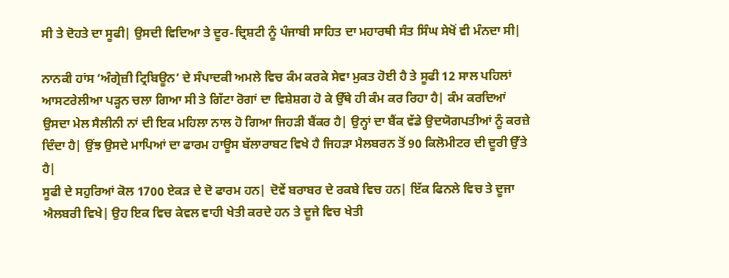ਸੀ ਤੇ ਦੋਹਤੇ ਦਾ ਸੂਫੀ| ਉਸਦੀ ਵਿਦਿਆ ਤੇ ਦੂਰ-ਦ੍ਰਿਸ਼ਟੀ ਨੂੰ ਪੰਜਾਬੀ ਸਾਹਿਤ ਦਾ ਮਹਾਰਥੀ ਸੰਤ ਸਿੰਘ ਸੇਖੋਂ ਵੀ ਮੰਨਦਾ ਸੀ|

ਨਾਨਕੀ ਹਾਂਸ ‘ਅੰਗ੍ਰੇਜ਼ੀ ਟ੍ਰਿਬਿਊਨ’ ਦੇ ਸੰਪਾਦਕੀ ਅਮਲੇ ਵਿਚ ਕੰਮ ਕਰਕੇ ਸੇਵਾ ਮੁਕਤ ਹੋਈ ਹੈ ਤੇ ਸੂਫੀ 12 ਸਾਲ ਪਹਿਲਾਂ ਆਸਟਰੇਲੀਆ ਪੜ੍ਹਨ ਚਲਾ ਗਿਆ ਸੀ ਤੇ ਗਿੱਟਾ ਰੋਗਾਂ ਦਾ ਵਿਸ਼ੇਸ਼ਗ ਹੋ ਕੇ ਉੱਥੇ ਹੀ ਕੰਮ ਕਰ ਰਿਹਾ ਹੈ| ਕੰਮ ਕਰਦਿਆਂ ਉਸਦਾ ਮੇਲ ਸੈਲੀਨੀ ਨਾਂ ਦੀ ਇਕ ਮਹਿਲਾ ਨਾਲ ਹੋ ਗਿਆ ਜਿਹੜੀ ਬੈਂਕਰ ਹੈ| ਉਨ੍ਹਾਂ ਦਾ ਬੈਂਕ ਵੱਡੇ ਉਦਯੋਗਪਤੀਆਂ ਨੂੰ ਕਰਜ਼ੇ ਦਿੰਦਾ ਹੈ| ਉਂਝ ਉਸਦੇ ਮਾਪਿਆਂ ਦਾ ਫਾਰਮ ਹਾਊਸ ਬੱਲਾਰਾਬਟ ਵਿਖੇ ਹੈ ਜਿਹੜਾ ਮੈਲਬਰਨ ਤੋਂ 90 ਕਿਲੋਮੀਟਰ ਦੀ ਦੂਰੀ ਉੱਤੇ ਹੈ|
ਸੂਫੀ ਦੇ ਸਹੁਰਿਆਂ ਕੋਲ 1700 ਏਕੜ ਦੇ ਦੋ ਫਾਰਮ ਹਨ| ਦੋਵੇਂ ਬਰਾਬਰ ਦੇ ਰਕਬੇ ਵਿਚ ਹਨ| ਇੱਕ ਫਿਨਲੇ ਵਿਚ ਤੇ ਦੂਜਾ ਐਲਬਰੀ ਵਿਖੇ| ਉਹ ਇਕ ਵਿਚ ਕੇਵਲ ਵਾਹੀ ਖੇਤੀ ਕਰਦੇ ਹਨ ਤੇ ਦੂਜੇ ਵਿਚ ਖੇਤੀ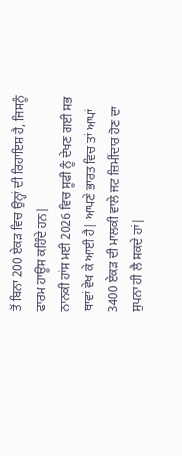ਤੋਂ ਬਿਨਾ 200 ਏਕੜ ਵਿਚ ਉਨ੍ਹਾਂ ਦੀ ਰਿਹਾਇਸ਼ ਹੈ, ਜਿਸਨੂੰ ਫਾਰਮ ਹਾਊਸ ਕਹਿੰਦੇ ਹਨ|
ਨਾਨਕੀ ਹਾਂਸ ਮਈ 2026 ਵਿਚ ਸੂਫੀ ਨੂੰ ਦੇਖਣ ਗਈ ਸਭ ਥਾਵਾਂ ਵੇਖ ਕੇ ਆਈ ਹੈ| ਆਪਣੇ ਭਾਰਤ ਵਿਚ ਤਾਂ ਆਪਾਂ 3400 ਏਕੜ ਦੀ ਮਾਲਕੀ ਵਾਲੇ ਜਟ ਜ਼ਿਮੀਂਦਾਰ ਹੋਣ ਦਾ ਸੁਪਨਾ ਹੀ ਲੈ ਸਕਦੇ ਹਾਂ|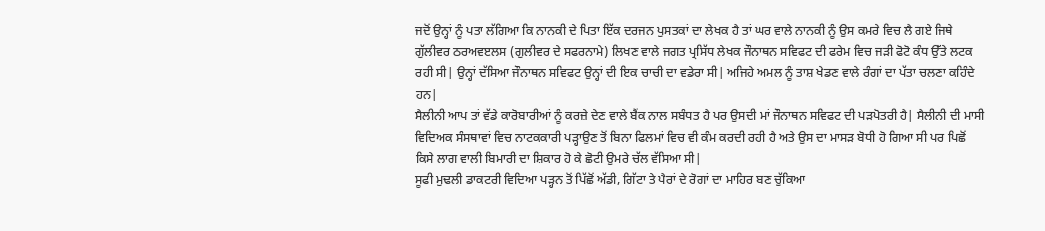ਜਦੋਂ ਉਨ੍ਹਾਂ ਨੂੰ ਪਤਾ ਲੱਗਿਆ ਕਿ ਨਾਨਕੀ ਦੇ ਪਿਤਾ ਇੱਕ ਦਰਜਨ ਪੁਸਤਕਾਂ ਦਾ ਲੇਖਕ ਹੈ ਤਾਂ ਘਰ ਵਾਲੇ ਨਾਨਕੀ ਨੂੰ ਉਸ ਕਮਰੇ ਵਿਚ ਲੈ ਗਏ ਜਿਥੇ ਗੁੱਲੀਵਰ ਠਰਅਵੲਲਸ (ਗੁਲੀਵਰ ਦੇ ਸਫਰਨਾਮੇ) ਲਿਖਣ ਵਾਲੇ ਜਗਤ ਪ੍ਰਸਿੱਧ ਲੇਖਕ ਜੌਨਾਥਨ ਸਵਿਫਟ ਦੀ ਫਰੇਮ ਵਿਚ ਜੜੀ ਫੋਟੋ ਕੰਧ ਉੱਤੇ ਲਟਕ ਰਹੀ ਸੀ| ਉਨ੍ਹਾਂ ਦੱਸਿਆ ਜੌਨਾਥਨ ਸਵਿਫਟ ਉਨ੍ਹਾਂ ਦੀ ਇਕ ਚਾਚੀ ਦਾ ਵਡੇਰਾ ਸੀ| ਅਜਿਹੇ ਅਮਲ ਨੂੰ ਤਾਸ਼ ਖੇਡਣ ਵਾਲੇ ਰੰਗਾਂ ਦਾ ਪੱਤਾ ਚਲਣਾ ਕਹਿੰਦੇ ਹਨ|
ਸੈਲੀਨੀ ਆਪ ਤਾਂ ਵੱਡੇ ਕਾਰੋਬਾਰੀਆਂ ਨੂੰ ਕਰਜ਼ੇ ਦੇਣ ਵਾਲੇ ਬੈਂਕ ਨਾਲ ਸਬੰਧਤ ਹੈ ਪਰ ਉਸਦੀ ਮਾਂ ਜੌਨਾਥਨ ਸਵਿਫਟ ਦੀ ਪੜਪੋਤਰੀ ਹੈ| ਸੈਲੀਨੀ ਦੀ ਮਾਸੀ ਵਿਦਿਅਕ ਸੰਸਥਾਵਾਂ ਵਿਚ ਨਾਟਕਕਾਰੀ ਪੜ੍ਹਾਉਣ ਤੋਂ ਬਿਨਾ ਫਿਲਮਾਂ ਵਿਚ ਵੀ ਕੰਮ ਕਰਦੀ ਰਹੀ ਹੈ ਅਤੇ ਉਸ ਦਾ ਮਾਸੜ ਬੋਧੀ ਹੋ ਗਿਆ ਸੀ ਪਰ ਪਿਛੋਂ ਕਿਸੇ ਲਾਗ ਵਾਲੀ ਬਿਮਾਰੀ ਦਾ ਸ਼ਿਕਾਰ ਹੋ ਕੇ ਛੋਟੀ ਉਮਰੇ ਚੱਲ ਵੱਸਿਆ ਸੀ|
ਸੂਫੀ ਮੁਢਲੀ ਡਾਕਟਰੀ ਵਿਦਿਆ ਪੜ੍ਹਨ ਤੋਂ ਪਿੱਛੋਂ ਅੱਡੀ, ਗਿੱਟਾ ਤੇ ਪੈਰਾਂ ਦੇ ਰੋਗਾਂ ਦਾ ਮਾਹਿਰ ਬਣ ਚੁੱਕਿਆ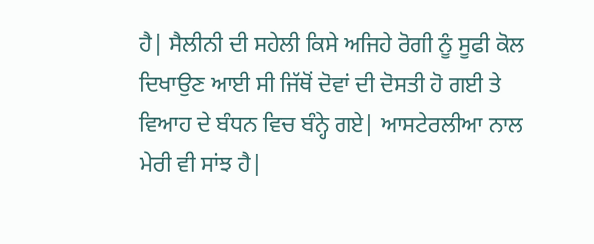ਹੈ| ਸੈਲੀਨੀ ਦੀ ਸਹੇਲੀ ਕਿਸੇ ਅਜਿਹੇ ਰੋਗੀ ਨੂੰ ਸੂਫੀ ਕੋਲ ਦਿਖਾਉਣ ਆਈ ਸੀ ਜਿੱਥੋਂ ਦੋਵਾਂ ਦੀ ਦੋਸਤੀ ਹੋ ਗਈ ਤੇ ਵਿਆਹ ਦੇ ਬੰਧਨ ਵਿਚ ਬੰਨ੍ਹੇ ਗਏ| ਆਸਟੇਰਲੀਆ ਨਾਲ ਮੇਰੀ ਵੀ ਸਾਂਝ ਹੈ|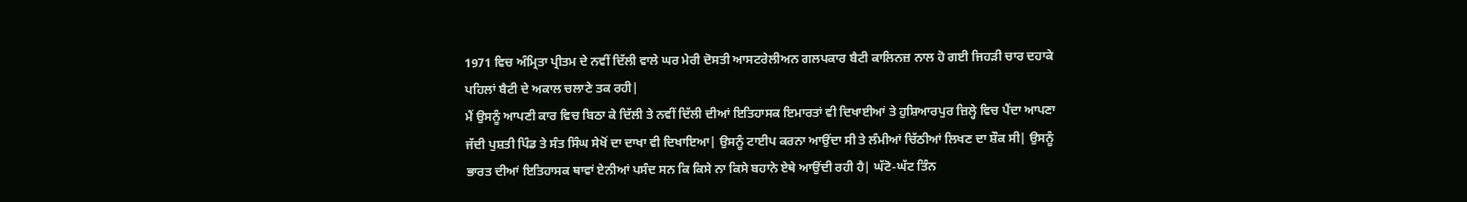1971 ਵਿਚ ਅੰਮ੍ਰਿਤਾ ਪ੍ਰੀਤਮ ਦੇ ਨਵੀਂ ਦਿੱਲੀ ਵਾਲੇ ਘਰ ਮੇਰੀ ਦੋਸਤੀ ਆਸਟਰੇਲੀਅਨ ਗਲਪਕਾਰ ਬੈਟੀ ਕਾਲਿਨਜ਼ ਨਾਲ ਹੋ ਗਈ ਜਿਹੜੀ ਚਾਰ ਦਹਾਕੇ ਪਹਿਲਾਂ ਬੈਟੀ ਦੇ ਅਕਾਲ ਚਲਾਣੇ ਤਕ ਰਹੀ|
ਮੈਂ ਉਸਨੂੰ ਆਪਣੀ ਕਾਰ ਵਿਚ ਬਿਠਾ ਕੇ ਦਿੱਲੀ ਤੇ ਨਵੀਂ ਦਿੱਲੀ ਦੀਆਂ ਇਤਿਹਾਸਕ ਇਮਾਰਤਾਂ ਵੀ ਦਿਖਾਈਆਂ ਤੇ ਹੁਸ਼ਿਆਰਪੁਰ ਜ਼ਿਲ੍ਹੇ ਵਿਚ ਪੈਂਦਾ ਆਪਣਾ ਜੱਦੀ ਪੁਸ਼ਤੀ ਪਿੰਡ ਤੇ ਸੰਤ ਸਿੰਘ ਸੇਖੋਂ ਦਾ ਦਾਖਾ ਵੀ ਦਿਖਾਇਆ| ਉਸਨੂੰ ਟਾਈਪ ਕਰਨਾ ਆਉਂਦਾ ਸੀ ਤੇ ਲੰਮੀਆਂ ਚਿੱਠੀਆਂ ਲਿਖਣ ਦਾ ਸ਼ੌਕ ਸੀ| ਉਸਨੂੰ ਭਾਰਤ ਦੀਆਂ ਇਤਿਹਾਸਕ ਥਾਵਾਂ ਏਨੀਆਂ ਪਸੰਦ ਸਨ ਕਿ ਕਿਸੇ ਨਾ ਕਿਸੇ ਬਹਾਨੇ ਏਥੇ ਆਉਂਦੀ ਰਹੀ ਹੈ| ਘੱਟੋ-ਘੱਟ ਤਿੰਨ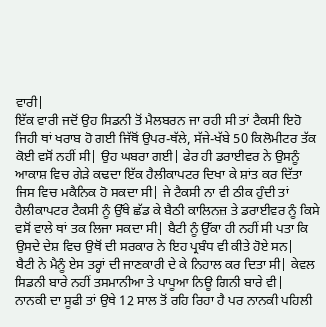ਵਾਰੀ|
ਇੱਕ ਵਾਰੀ ਜਦੋਂ ਉਹ ਸਿਡਨੀ ਤੋਂ ਮੈਲਬਰਨ ਜਾ ਰਹੀ ਸੀ ਤਾਂ ਟੈਕਸੀ ਇਹੋ ਜਿਹੀ ਥਾਂ ਖਰਾਬ ਹੋ ਗਈ ਜਿੱਥੋਂ ਉਪਰ-ਥੱਲੇ, ਸੱਜੇ-ਖੱਬੇ 50 ਕਿਲੋਮੀਟਰ ਤੱਕ ਕੋਈ ਵਸੋਂ ਨਹੀਂ ਸੀ| ਉਹ ਘਬਰਾ ਗਈ| ਫੇਰ ਹੀ ਡਰਾਈਵਰ ਨੇ ਉਸਨੂੰ ਆਕਾਸ਼ ਵਿਚ ਗੇੜੇ ਕਢਦਾ ਇੱਕ ਹੈਲੀਕਾਪਟਰ ਦਿਖਾ ਕੇ ਸ਼ਾਂਤ ਕਰ ਦਿੱਤਾ ਜਿਸ ਵਿਚ ਮਕੈਨਿਕ ਹੋ ਸਕਦਾ ਸੀ| ਜੇ ਟੈਕਸੀ ਨਾ ਵੀ ਠੀਕ ਹੁੰਦੀ ਤਾਂ ਹੈਲੀਕਾਪਟਰ ਟੈਕਸੀ ਨੂੰ ਉੱਥੇ ਛੱਡ ਕੇ ਬੈਠੀ ਕਾਲਿਨਜ਼ ਤੇ ਡਰਾਈਵਰ ਨੂੰ ਕਿਸੇ ਵਸੋਂ ਵਾਲੇ ਥਾਂ ਤਕ ਲਿਜਾ ਸਕਦਾ ਸੀ| ਬੈਟੀ ਨੂੰ ਉੱਕਾ ਹੀ ਨਹੀਂ ਸੀ ਪਤਾ ਕਿ ਉਸਦੇ ਦੇਸ਼ ਵਿਚ ਉਥੋਂ ਦੀ ਸਰਕਾਰ ਨੇ ਇਹ ਪ੍ਰਬੰਧ ਵੀ ਕੀਤੇ ਹੋਏ ਸਨ|
ਬੈਟੀ ਨੇ ਮੈਨੂੰ ਏਸ ਤਰ੍ਹਾਂ ਦੀ ਜਾਣਕਾਰੀ ਦੇ ਕੇ ਨਿਹਾਲ ਕਰ ਦਿਤਾ ਸੀ| ਕੇਵਲ ਸਿਡਨੀ ਬਾਰੇ ਨਹੀਂ ਤਸਮਾਨੀਆ ਤੇ ਪਾਪੂਆ ਨਿਊ ਗਿਨੀ ਬਾਰੇ ਵੀ|
ਨਾਨਕੀ ਦਾ ਸੂਫੀ ਤਾਂ ਉਥੇ 12 ਸਾਲ ਤੋਂ ਰਹਿ ਰਿਹਾ ਹੈ ਪਰ ਨਾਨਕੀ ਪਹਿਲੀ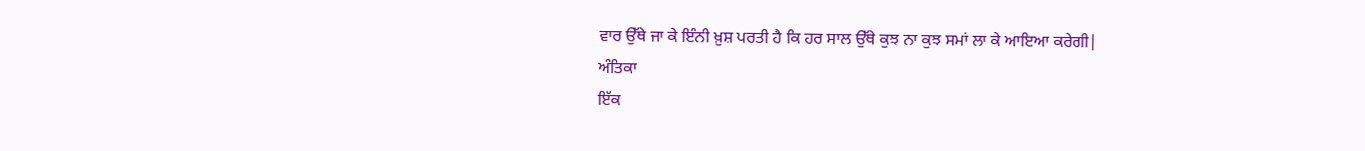ਵਾਰ ਉੱਥੇ ਜਾ ਕੇ ਇੰਨੀ ਖ਼ੁਸ਼ ਪਰਤੀ ਹੈ ਕਿ ਹਰ ਸਾਲ ਉੱਥੇ ਕੁਝ ਨਾ ਕੁਝ ਸਮਾਂ ਲਾ ਕੇ ਆਇਆ ਕਰੇਗੀ|
ਅੰਤਿਕਾ
ਇੱਕ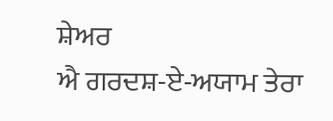ਸ਼ੇਅਰ
ਐ ਗਰਦਸ਼-ਏ-ਅਯਾਮ ਤੇਰਾ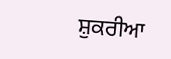ਸ਼ੁਕਰੀਆ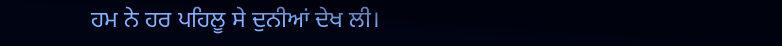ਹਮ ਨੇ ਹਰ ਪਹਿਲੂ ਸੇ ਦੁਨੀਆਂ ਦੇਖ ਲੀ।